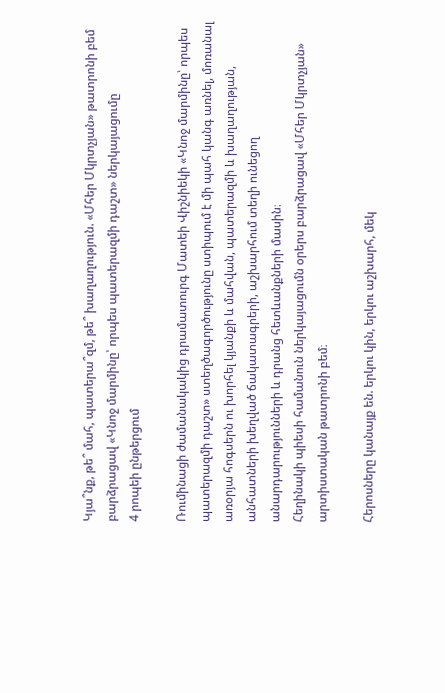Կյա՞նք, թե՞ մահ, պատերա՞զմ, թե՞ խաղաղություն. «Մհեր Մկրտչյան» թատրոնի բեմ բարձրացավ «Կնոջ մարմինը՝ որպես պատերազմի դաշտ» ներկայացումը
4 րոպեի ընթերցում

Ռումինացի ժամանակակից դրամատուրգ Մատեի Վիշնիեկի «Կնոջ մարմինը՝ որպես պատերազմի դաշտ» ստեղծագործությունը ստիպում է մի պահ կանգ առնել, մոռանալ առօրյա հոգսերն ու խորհել կյանքի և մահվան, պատերազմի և խաղաղության, անհատների խեղված ճակատագրերի, աշխարհում տեղի ունեցող անարդարությունների և դրանց հետևանքների մասին։
Հեղինակի պիեսի համանուն ներկայացումն օրերս բարձրացավ «Մհեր Մկրտչյան» արտիստական թատրոնի բեմ։

Հերոսները կանայք են. երկու կին, երկու աշխարհ, մեկ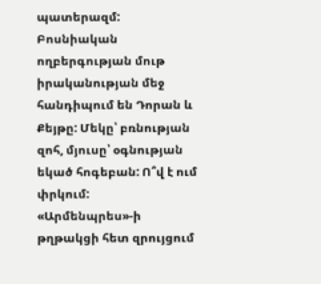պատերազմ: Բոսնիական ողբերգության մութ իրականության մեջ հանդիպում են Դորան և Քեյթը: Մեկը՝ բռնության զոհ, մյուսը՝ օգնության եկած հոգեբան: Ո՞վ է ում փրկում:
«Արմենպրես»-ի թղթակցի հետ զրույցում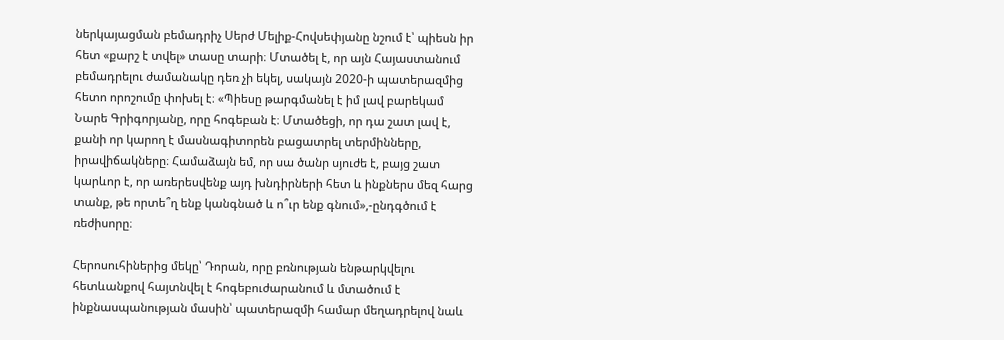ներկայացման բեմադրիչ Սերժ Մելիք-Հովսեփյանը նշում է՝ պիեսն իր հետ «քարշ է տվել» տասը տարի։ Մտածել է, որ այն Հայաստանում բեմադրելու ժամանակը դեռ չի եկել, սակայն 2020-ի պատերազմից հետո որոշումը փոխել է։ «Պիեսը թարգմանել է իմ լավ բարեկամ Նարե Գրիգորյանը, որը հոգեբան է։ Մտածեցի, որ դա շատ լավ է, քանի որ կարող է մասնագիտորեն բացատրել տերմինները, իրավիճակները։ Համաձայն եմ, որ սա ծանր սյուժե է, բայց շատ կարևոր է, որ առերեսվենք այդ խնդիրների հետ և ինքներս մեզ հարց տանք, թե որտե՞ղ ենք կանգնած և ո՞ւր ենք գնում»,-ընդգծում է ռեժիսորը։

Հերոսուհիներից մեկը՝ Դորան, որը բռնության ենթարկվելու հետևանքով հայտնվել է հոգեբուժարանում և մտածում է ինքնասպանության մասին՝ պատերազմի համար մեղադրելով նաև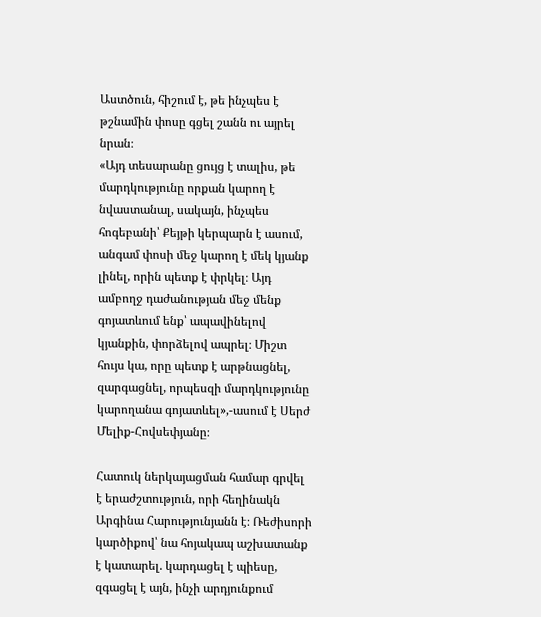Աստծուն, հիշում է, թե ինչպես է թշնամին փոսը գցել շանն ու այրել նրան։
«Այդ տեսարանը ցույց է տալիս, թե մարդկությունը որքան կարող է նվաստանալ, սակայն, ինչպես հոգեբանի՝ Քեյթի կերպարն է ասում, անգամ փոսի մեջ կարող է մեկ կյանք լինել, որին պետք է փրկել։ Այդ ամբողջ դաժանության մեջ մենք գոյատևում ենք՝ ապավինելով կյանքին, փորձելով ապրել։ Միշտ հույս կա, որը պետք է արթնացնել, զարգացնել, որպեսզի մարդկությունը կարողանա գոյատևել»,-ասում է Սերժ Մելիք-Հովսեփյանը։

Հատուկ ներկայացման համար գրվել է երաժշտություն, որի հեղինակն Արգինա Հարությունյանն է։ Ռեժիսորի կարծիքով՝ նա հոյակապ աշխատանք է կատարել. կարդացել է պիեսը, զգացել է այն, ինչի արդյունքում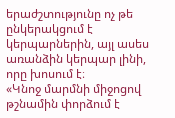երաժշտությունը ոչ թե ընկերակցում է կերպարներին, այլ ասես առանձին կերպար լինի, որը խոսում է։
«Կնոջ մարմնի միջոցով թշնամին փորձում է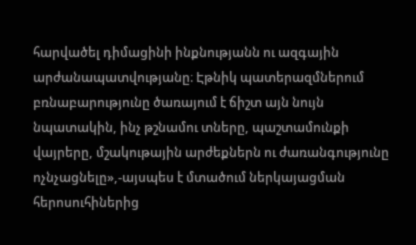հարվածել դիմացինի ինքնությանն ու ազգային արժանապատվությանը։ Էթնիկ պատերազմներում բռնաբարությունը ծառայում է ճիշտ այն նույն նպատակին, ինչ թշնամու տները, պաշտամունքի վայրերը, մշակութային արժեքներն ու ժառանգությունը ոչնչացնելը»,-այսպես է մտածում ներկայացման հերոսուհիներից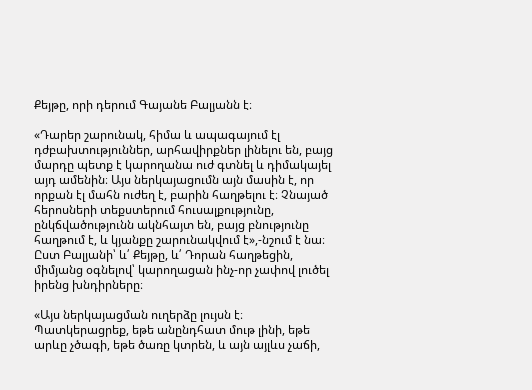Քեյթը, որի դերում Գայանե Բալյանն է։

«Դարեր շարունակ, հիմա և ապագայում էլ դժբախտություններ, արհավիրքներ լինելու են, բայց մարդը պետք է կարողանա ուժ գտնել և դիմակայել այդ ամենին։ Այս ներկայացումն այն մասին է, որ որքան էլ մահն ուժեղ է, բարին հաղթելու է։ Չնայած հերոսների տեքստերում հուսալքությունը, ընկճվածությունն ակնհայտ են, բայց բնությունը հաղթում է, և կյանքը շարունակվում է»,-նշում է նա։
Ըստ Բալյանի՝ և՛ Քեյթը, և՛ Դորան հաղթեցին, միմյանց օգնելով՝ կարողացան ինչ-որ չափով լուծել իրենց խնդիրները։

«Այս ներկայացման ուղերձը լույսն է։ Պատկերացրեք, եթե անընդհատ մութ լինի, եթե արևը չծագի, եթե ծառը կտրեն, և այն այլևս չաճի,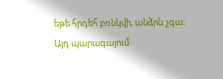եթե հրդեհ բռնկվի, անձրև չգա։ Այդ պարագայում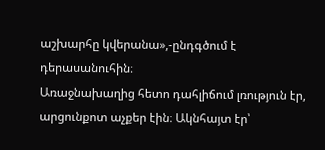աշխարհը կվերանա»,-ընդգծում է դերասանուհին։
Առաջնախաղից հետո դահլիճում լռություն էր, արցունքոտ աչքեր էին։ Ակնհայտ էր՝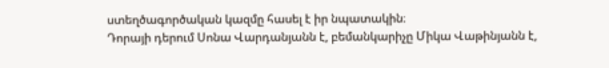ստեղծագործական կազմը հասել է իր նպատակին։
Դորայի դերում Սոնա Վարդանյանն է, բեմանկարիչը Միկա Վաթինյանն է,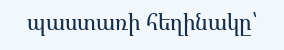պաստառի հեղինակը՝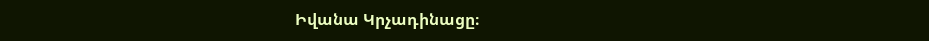Իվանա Կրչադինացը։